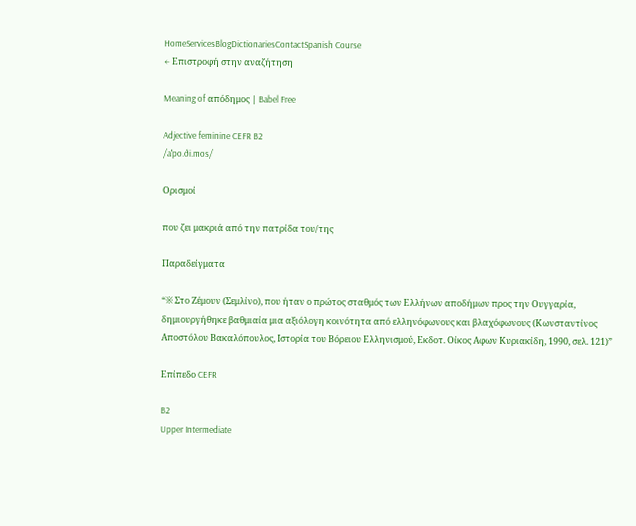HomeServicesBlogDictionariesContactSpanish Course
← Επιστροφή στην αναζήτηση

Meaning of απόδημος | Babel Free

Adjective feminine CEFR B2
/aˈpo.ði.mos/

Ορισμοί

που ζει μακριά από την πατρίδα του/της

Παραδείγματα

“※ Στο Ζέμουν (Σεμλίνο), που ήταν ο πρώτος σταθμός των Ελλήνων αποδήμων προς την Ουγγαρία, δημιουργήθηκε βαθμιαία μια αξιόλογη κοινότητα από ελληνόφωνους και βλαχόφωνους (Κωνσταντίνος Αποστόλου Βακαλόπουλος, Ιστορία του Βόρειου Ελληνισμού, Εκδοτ. Οίκος Αφων Κυριακίδη, 1990, σελ. 121)”

Επίπεδο CEFR

B2
Upper Intermediate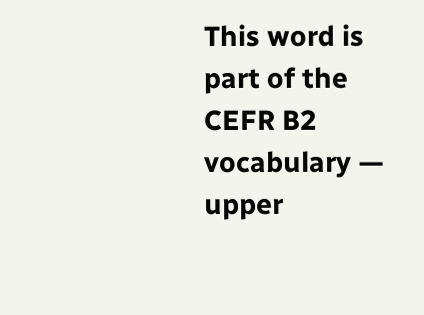This word is part of the CEFR B2 vocabulary — upper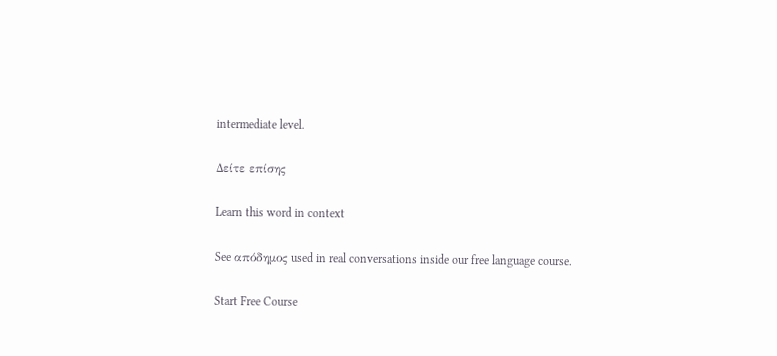intermediate level.

Δείτε επίσης

Learn this word in context

See απόδημος used in real conversations inside our free language course.

Start Free Course